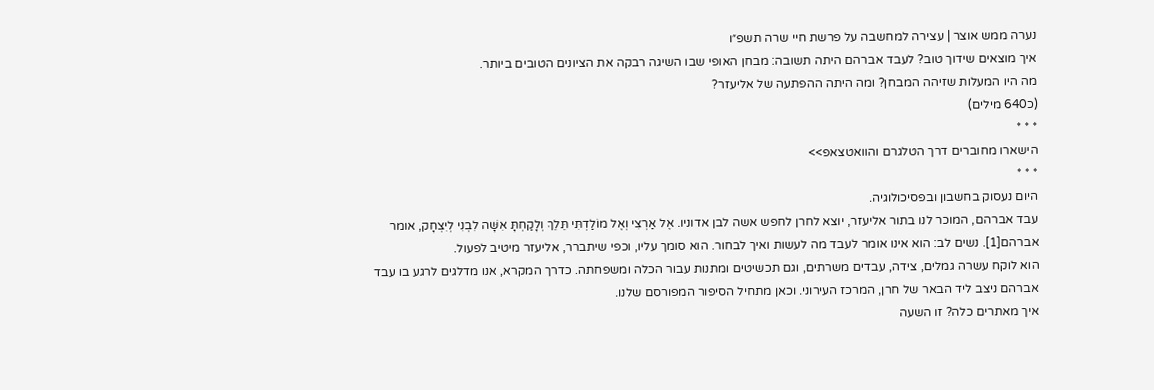נערה ממש אוצר | עצירה למחשבה על פרשת חיי שרה תשפ״ו
איך מוצאים שידוך טוב? לעבד אברהם היתה תשובה: מבחן האופי שבו השיגה רבקה את הציונים הטובים ביותר.
מה היו המעלות שזיהה המבחן? ומה היתה ההפתעה של אליעזר?
(כ640 מילים)
* * *
הישארו מחוברים דרך הטלגרם והוואטצאפ>>
* * *
היום נעסוק בחשבון ובפסיכולוגיה.
עבד אברהם, המוכר לנו בתור אליעזר, יוצא לחרן לחפש אשה לבן אדוניו. אֶל אַרְצִי וְאֶל מוֹלַדְתִּי תֵּלֵךְ וְלָקַחְתָּ אִשָּׁה לִבְנִי לְיִצְחָק, אומר אברהם[1]. נשים לב: הוא אינו אומר לעבד מה לעשות ואיך לבחור. הוא סומך עליו, וכפי שיתברר, אליעזר מיטיב לפעול.
הוא לוקח עשרה גמלים, צידה, עבדים משרתים, וגם תכשיטים ומתנות עבור הכלה ומשפחתה. כדרך המקרא, אנו מדלגים לרגע בו עבד אברהם ניצב ליד הבאר של חרן, המרכז העירוני. וכאן מתחיל הסיפור המפורסם שלנו.
איך מאתרים כלה? זו השעה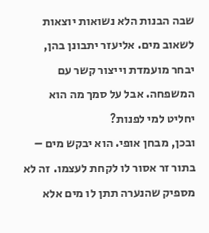שבה הבנות הלא נשואות יוצאות לשאוב מים. אליעזר יתבונן בהן, יבחר מועמדת וייצור קשר עם המשפחה. אבל על סמך מה הוא יחליט למי לפנות?
ובכן, מבחן אופי. הוא יבקש מים – בתור זר אסור לו לקחת לעצמו. זה לא מספיק שהנערה תתן לו מים אלא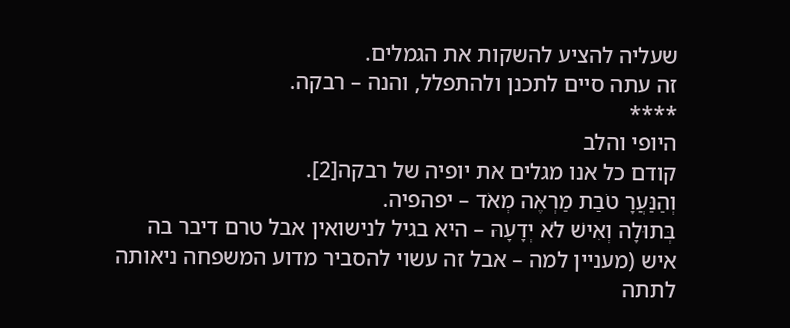שעליה להציע להשקות את הגמלים.
זה עתה סיים לתכנן ולהתפלל, והנה – רבקה.
****
היופי והלב
קודם כל אנו מגלים את יופיה של רבקה[2].
וְהַנַּעֲרָ טֹבַת מַרְאֶה מְאֹד – יפהפיה.
בְּתוּלָה וְאִישׁ לֹא יְדָעָהּ – היא בגיל לנישואין אבל טרם דיבר בה איש (מעניין למה – אבל זה עשוי להסביר מדוע המשפחה ניאותה לתתה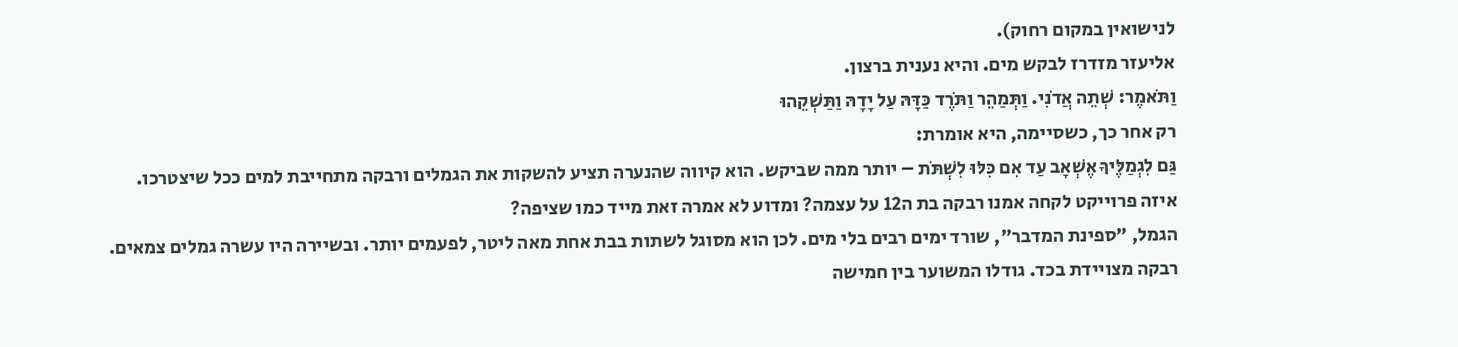לנישואין במקום רחוק).
אליעזר מזדרז לבקש מים. והיא נענית ברצון.
וַתֹּאמֶר: שְׁתֵה אֲדֹנִי. וַתְּמַהֵר וַתֹּרֶד כַּדָּהּ עַל יָדָהּ וַתַּשְׁקֵהוּ
רק אחר כך, כשסיימה, היא אומרת:
גַּם לִגְמַלֶּיךָ אֶשְׁאָב עַד אִם כִּלּוּ לִשְׁתֹּת – יותר ממה שביקש. הוא קיווה שהנערה תציע להשקות את הגמלים ורבקה מתחייבת למים ככל שיצטרכו.
איזה פרוייקט לקחה אמנו רבקה בת ה12 על עצמה? ומדוע לא אמרה זאת מייד כמו שציפה?
הגמל, "ספינת המדבר", שורד ימים רבים בלי מים. לכן הוא מסוגל לשתות בבת אחת מאה ליטר, לפעמים יותר. ובשיירה היו עשרה גמלים צמאים.
רבקה מצויידת בכד. גודלו המשוער בין חמישה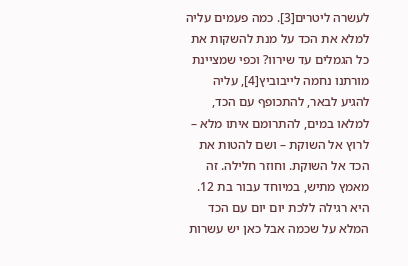לעשרה ליטרים[3]. כמה פעמים עליה למלא את הכד על מנת להשקות את כל הגמלים עד שירוו? וכפי שמציינת מורתנו נחמה לייבוביץ[4], עליה להגיע לבאר, להתכופף עם הכד, למלאו במים, להתרומם איתו מלא – לרוץ אל השוקת – ושם להטות את הכד אל השוקת. וחוזר חלילה. זה מאמץ מתיש, במיוחד עבור בת 12. היא רגילה ללכת יום יום עם הכד המלא על שכמה אבל כאן יש עשרות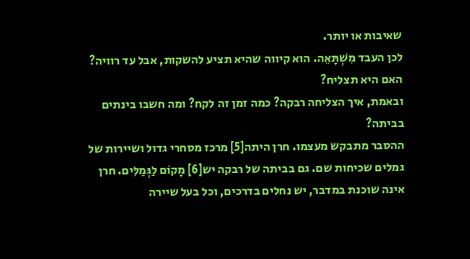שאיבות או יותר.
לכן העבד מִשְׁתָּאֵה. הוא קיווה שהיא תציע להשקות, אבל עד רוויה? האם היא תצליח?
ובאמת, איך הצליחה רבקה? כמה זמן זה לקח? ומה חשבו בינתים בביתה?
ההסבר מתבקש מעצמו. חרן היתה[5] מרכז מסחרי גדול ושיירות של גמלים שכיחות שם. גם בביתה של רבקה יש[6] מָקוֹם לַגְּמַלִּים. חרן אינה שוכנת במדבר, יש נחלים בדרכים, וכל בעל שיירה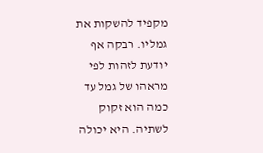מקפיד להשקות את גמליו. רבקה אף יודעת לזהות לפי מראהו של גמל עד כמה הוא זקוק לשתיה. היא יכולה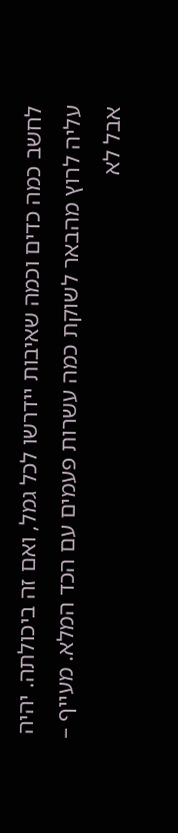לחשב כמה כדים וכמה שאיבות יידרשו לכל גמל, ואם זה ביכולתה. יהיה עליה לרוץ מהבאר לשוקת כמה עשרות פעמים עם הכד המלא. מעייף – אבל לא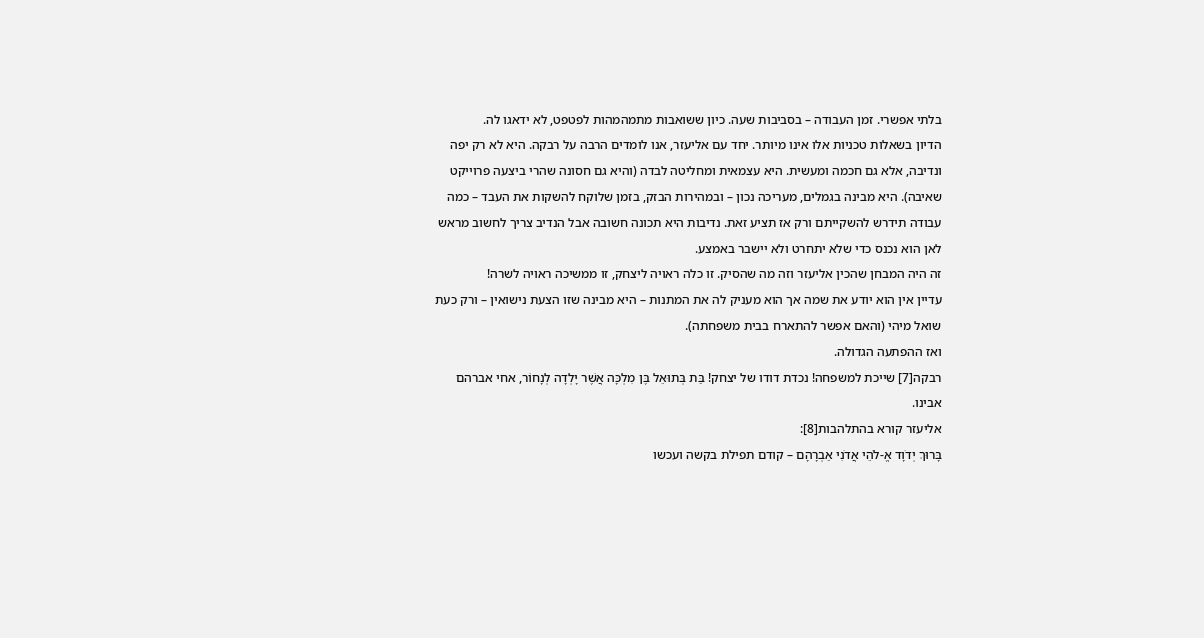בלתי אפשרי. זמן העבודה – בסביבות שעה. כיון ששואבות מתמהמהות לפטפט, לא ידאגו לה.
הדיון בשאלות טכניות אלו אינו מיותר. יחד עם אליעזר, אנו לומדים הרבה על רבקה. היא לא רק יפה ונדיבה, אלא גם חכמה ומעשית. היא עצמאית ומחליטה לבדה (והיא גם חסונה שהרי ביצעה פרוייקט שאיבה). היא מבינה בגמלים, מעריכה נכון – ובמהירות הבזק, בזמן שלוקח להשקות את העבד – כמה עבודה תידרש להשקייתם ורק אז תציע זאת. נדיבות היא תכונה חשובה אבל הנדיב צריך לחשוב מראש לאן הוא נכנס כדי שלא יתחרט ולא יישבר באמצע.
זה היה המבחן שהכין אליעזר וזה מה שהסיק. זו כלה ראויה ליצחק, זו ממשיכה ראויה לשרה!
עדיין אין הוא יודע את שמה אך הוא מעניק לה את המתנות – היא מבינה שזו הצעת נישואין – ורק כעת שואל מיהי (והאם אפשר להתארח בבית משפחתה).
ואז ההפתעה הגדולה.
רבקה[7] שייכת למשפחה! נכדת דודו של יצחק! בַּת בְּתוּאֵל בֶּן מִלְכָּה אֲשֶׁר יָלְדָה לְנָחוֹר, אחי אברהם אבינו.
אליעזר קורא בהתלהבות[8]:
בָּרוּךְ יְדֹוָד אֱ-לֹהֵי אֲדֹנִי אַבְרָהָם – קודם תפילת בקשה ועכשו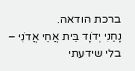ברכת הודאה.
נָחַנִי יְדֹוָד בֵּית אֲחֵי אֲדֹנִי – בלי שידעתי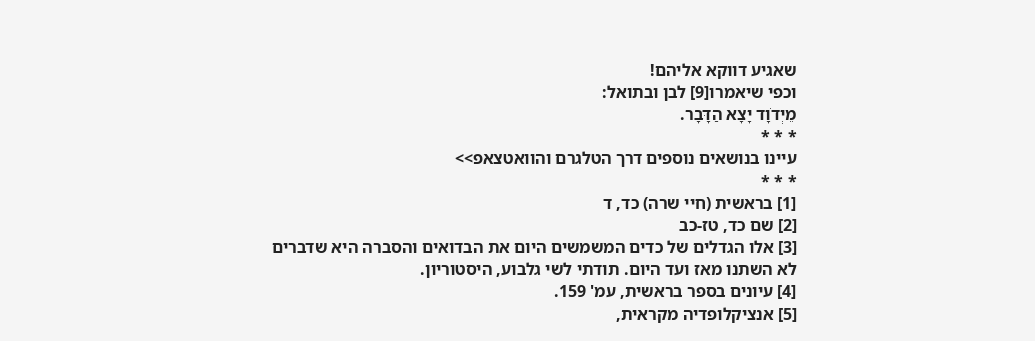שאגיע דווקא אליהם!
וכפי שיאמרו[9] לבן ובתואל:
מֵיְדֹוָד יָצָא הַדָּבָר.
* * *
עיינו בנושאים נוספים דרך הטלגרם והוואטצאפ>>
* * *
[1] בראשית (חיי שרה) כד, ד
[2] שם כד, טז-כב
[3] אלו הגדלים של כדים המשמשים היום את הבדואים והסברה היא שדברים לא השתנו מאז ועד היום. תודתי לשי גלבוע, היסטוריון.
[4] עיונים בספר בראשית, עמ' 159.
[5] אנציקלופדיה מקראית,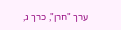ערך "חרן", כרך ג,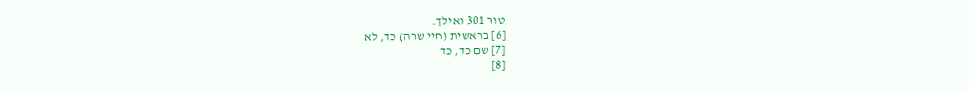טור 301 ואילך.
[6] בראשית (חיי שרה) כד, לא
[7] שם כד, כד
[8]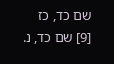שם כד, כז
[9] שם כד, נ.